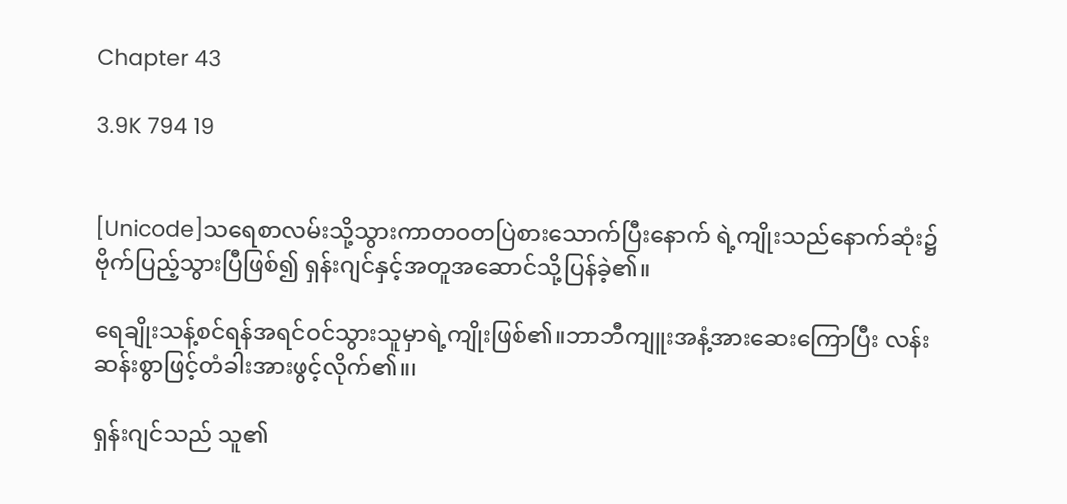Chapter 43

3.9K 794 19


[Unicode]သရေစာလမ်းသို့သွားကာတဝတပြဲစားသောက်ပြီးနောက် ရဲ့ကျိုးသည်နောက်ဆုံး၌ဗိုက်ပြည့်သွားပြီဖြစ်၍ ရှန်းဂျင်နှင့်အတူအဆောင်သို့ပြန်ခဲ့၏။

ရေချိုးသန့်စင်ရန်အရင်ဝင်သွားသူမှာရဲ့ကျိုးဖြစ်၏။ဘာဘီကျူးအနံ့အားဆေးကြောပြီး လန်းဆန်းစွာဖြင့်တံခါးအားဖွင့်လိုက်၏။၊

ရှန်းဂျင်သည် သူ၏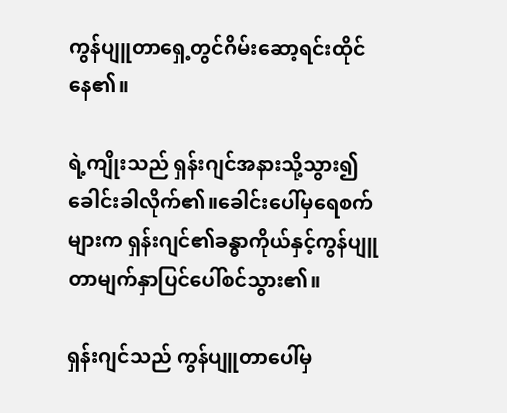ကွန်ပျူတာရှေ့တွင်ဂိမ်းဆော့ရင်းထိုင်နေ၏။

ရဲ့ကျိုးသည် ရှန်းဂျင်အနားသို့သွား၍ခေါင်းခါလိုက်၏။ခေါင်းပေါ်မှရေစက်များက ရှန်းဂျင်၏ခန္ဓာကိုယ်နှင့်ကွန်ပျူတာမျက်နှာပြင်ပေါ်စင်သွား၏။

ရှန်းဂျင်သည် ကွန်ပျူတာပေါ်မှ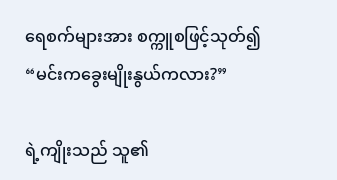ရေစက်များအား စက္ကူစဖြင့်သုတ်၍
“မင်းကခွေးမျိုးနွယ်ကလား?”

ရဲ့ကျိုးသည် သူ၏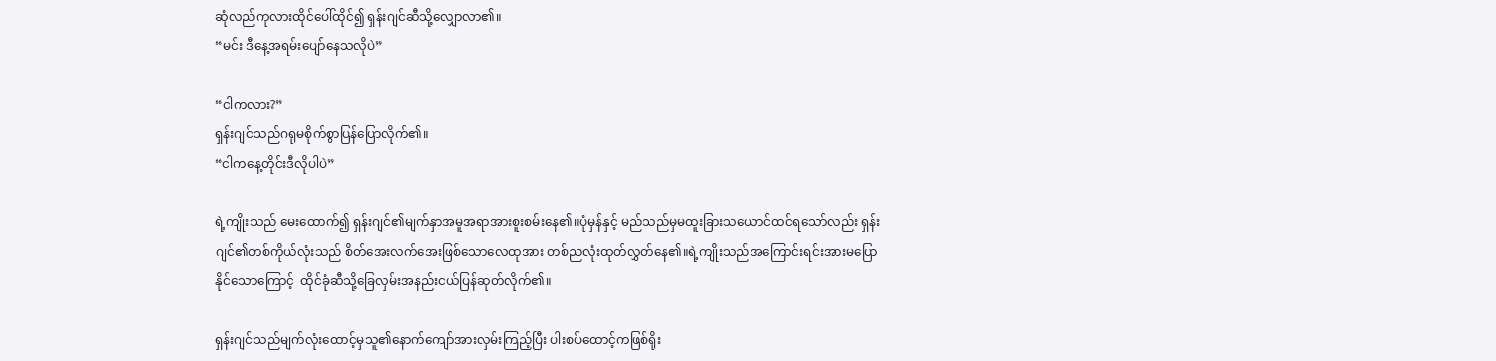ဆုံလည်ကုလားထိုင်ပေါ်ထိုင်၍ ရှန်းဂျင်ဆီသို့လျှောလာ၏။
“မင်း ဒီနေ့အရမ်းပျော်နေသလိုပဲ”

“ငါကလား?”
ရှန်းဂျင်သည်ဂရုမစိုက်စွာပြန်ပြောလိုက်၏။
“ငါကနေ့တိုင်းဒီလိုပါပဲ”

ရဲ့ကျိုးသည် မေးထောက်၍ ရှန်းဂျင်၏မျက်နှာအမူအရာအားစူးစမ်းနေ၏။ပုံမှန်နှင့် မည်သည်မှမထူးခြားသယောင်ထင်ရသော်လည်း ရှန်းဂျင်၏တစ်ကိုယ်လုံးသည် စိတ်အေးလက်အေးဖြစ်သောလေထုအား တစ်ညလုံးထုတ်လွှတ်နေ၏။ရဲ့ကျိုးသည်အကြောင်းရင်းအားမပြောနိုင်သောကြောင့်  ထိုင်ခုံဆီသို့ခြေလှမ်းအနည်းငယ်ပြန်ဆုတ်လိုက်၏။

ရှန်းဂျင်သည်မျက်လုံးထောင့်မှသူ၏နောက်ကျော်အားလှမ်းကြည့်ပြီး ပါးစပ်ထောင့်ကဖြစ်ရိုး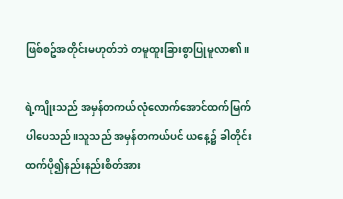ဖြစ်စဥ်အတိုင်းမဟုတ်ဘဲ တမူထူးခြားစွာပြုမူလာ၏။

ရဲ့ကျိုးသည် အမှန်တကယ်လုံလောက်အောင်ထက်မြက်ပါပေသည်။သူသည် အမှန်တကယ်ပင် ယနေ့၌ ခါတိုင်းထက်ပို၍နည်းနည်းစိတ်အား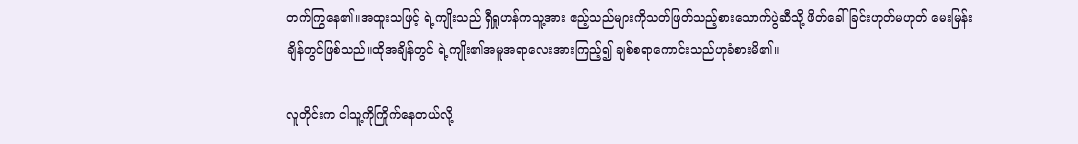တက်ကြွနေ၏။အထူးသဖြင့် ရဲ့ကျိုးသည် ရှီရှုဟန်ကသူ့အား ဧည့်သည်များကိုသတ်ဖြတ်သည့်စားသောက်ပွဲဆီသို့ ဖိတ်ခေါ်ခြင်းဟုတ်မဟုတ် မေးမြန်းချိန်တွင်ဖြစ်သည်။ထိုအချိန်တွင် ရဲ့ကျိုး၏အမူအရာလေးအားကြည့်၍ ချစ်စရာကောင်းသည်ဟုခံစားမိ၏။

လူတိုင်းက ငါသူ့ကိုကြိုက်နေတယ်လို့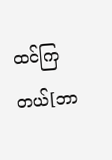ထင်ကြတယ်[ဘာ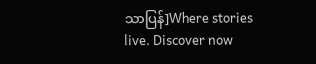သာပြန်]Where stories live. Discover now